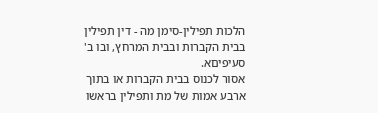הלכות תפילין-סימן מה - דין תפילין בבית הקברות ובבית המרחץ, ובו ב' סעיפיםא.
אסור לכנוס בבית הקברות או בתוך ארבע אמות של מת ותפילין בראשו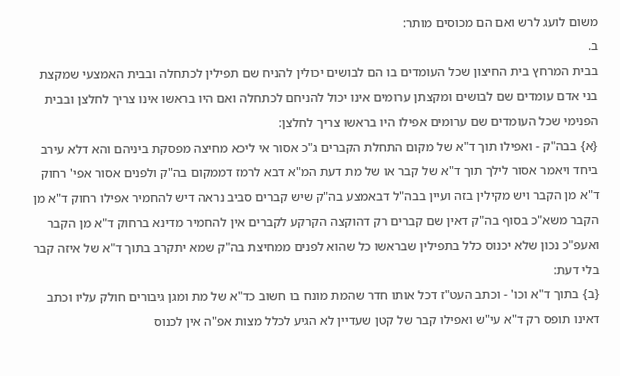משום לועג לרש ואם הם מכוסים מותר:
ב.
בבית המרחץ בית החיצון שכל העומדים בו הם לבושים יכולין להניח שם תפילין לכתחלה ובבית האמצעי שמקצת בני אדם עומדים שם לבושים ומקצתן ערומים אינו יכול להניחם לכתחלה ואם היו בראשו אינו צריך לחלצן ובבית הפנימי שכל העומדים שם ערומים אפילו היו בראשו צריך לחלצן:
{א} בבה"ק - ואפילו תוך ד"א של מקום התחלת הקברים ג"כ אסור אי ליכא מחיצה מפסקת ביניהם והא דלא עירב ביחד ויאמר אסור לילך תוך ד"א של קבר או של מת דעת המ"א דבא לרמז דממקום בה"ק ולפנים אסור אפי' רחוק ד"א מן הקבר ויש מקילין בזה ועיין בבה"ל דבאמצע בה"ק שיש קברים סביב נראה דיש להחמיר אפילו רחוק ד"א מן הקבר משא"כ בסוף בה"ק דאין שם קברים רק דהוקצה הקרקע לקברים אין להחמיר מדינא ברחוק ד"א מן הקבר ואעפ"כ נכון שלא יכנוס כלל בתפילין שבראשו כל שהוא לפנים ממחיצת בה"ק שמא יתקרב בתוך ד"א של איזה קבר בלי דעת:
{ב} בתוך ד"א וכו' - וכתב העט"ז דכל אותו חדר שהמת מונח בו חשוב כד"א של מת ומגן גיבורים חולק עליו וכתב דאינו תופס רק ד"א עי"ש ואפילו קבר של קטן שעדיין לא הגיע לכלל מצות אפ"ה אין לכנוס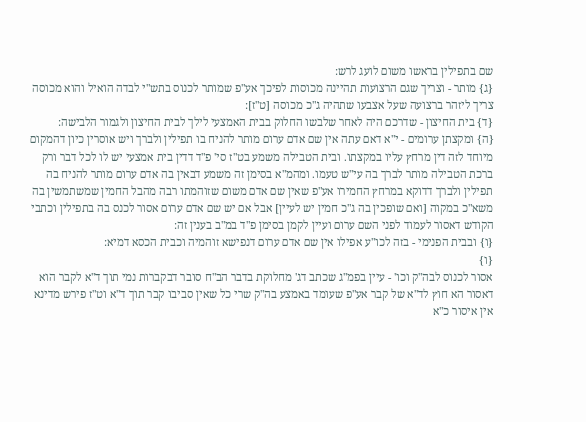שם בתפילין בראשו משום לועג לרש:
{ג} מותר - וצריך שגם הרצועות תהיינה מכוסות לפיכך אע"פ שמותר לכנוס בתש"י לבדה הואיל והוא מכוסה צריך ליזהר ברצועה שעל אצבעו שתהיה ג"כ מכוסה [ט"ז]:
{ד} בית החיצון - שדרכם היה לאחר שלבשו החלוק בבית האמצעי לילך לבית החיצון ולגמור הלבישה:
{ה} ומקצתן ערומים - י"א דאם עתה אין שם אדם ערום מותר להניח בו תפילין ולברך ויש אוסרין כיון דהמקום מיוחד לזה דין מרחץ עליו במקצתו. ובית הטבילה משמע בט"ז סי' פ"ד דדין בית אמצעי יש לו לכל דבר ורק ברכת הטבילה מותר לברך בה עי"ש טעמו. ומהמ"א בסימן זה משמע דבאין בה אדם ערום מותר להניח בה תפילין ולברך דדוקא במרחץ החמירו אע"פ שאין שם אדם משום שזוהמתו רבה מהבל החמין שמשתמשין בה משא"כ במקוה [ואם שופכין בה ג"כ חמין יש לעיין] אבל אם יש שם אדם ערום אסור לכנס בה בתפילין וכתבי הקודש דאסור לעמוד לפני השם ערום ועיין לקמן בסימן פ"ד במ"ב בענין זה:
{ו} ובבית הפנימי - בזה לכו"ע אפילו אין שם אדם ערום דנפישא זוהמיה וכבית הכסא דמיא:
{ו}
אסור לכנוס לבה"ק וכו' - עיין בפמ"ג שכתב דג' מחלוקת בדבר הב"ח סובר דבקברות נמי תוך ד"א לקבר הוא דאסור הא חוץ לד"א של קבר אע"פ שעומד באמצע בה"ק שרי כל שאין סביבו קבר תוך ד"א וט"ז פירש מדינא אין איסור כ"א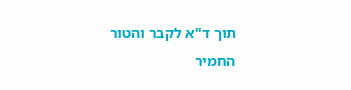תוך ד"א לקבר והטור החמיר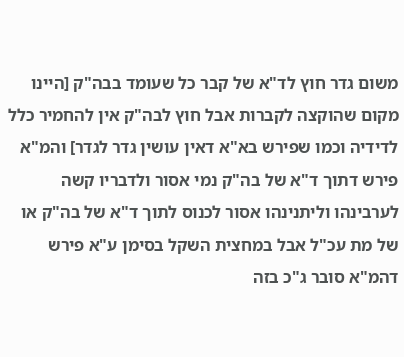משום גדר חוץ לד"א של קבר כל שעומד בבה"ק [היינו מקום שהוקצה לקברות אבל חוץ לבה"ק אין להחמיר כלל לדידיה וכמו שפירש בא"א דאין עושין גדר לגדר] והמ"א פירש דתוך ד"א של בה"ק נמי אסור ולדבריו קשה לערבינהו וליתנינהו אסור לכנוס לתוך ד"א של בה"ק או של מת עכ"ל אבל במחצית השקל בסימן ע"א פירש דהמ"א סובר ג"כ בזה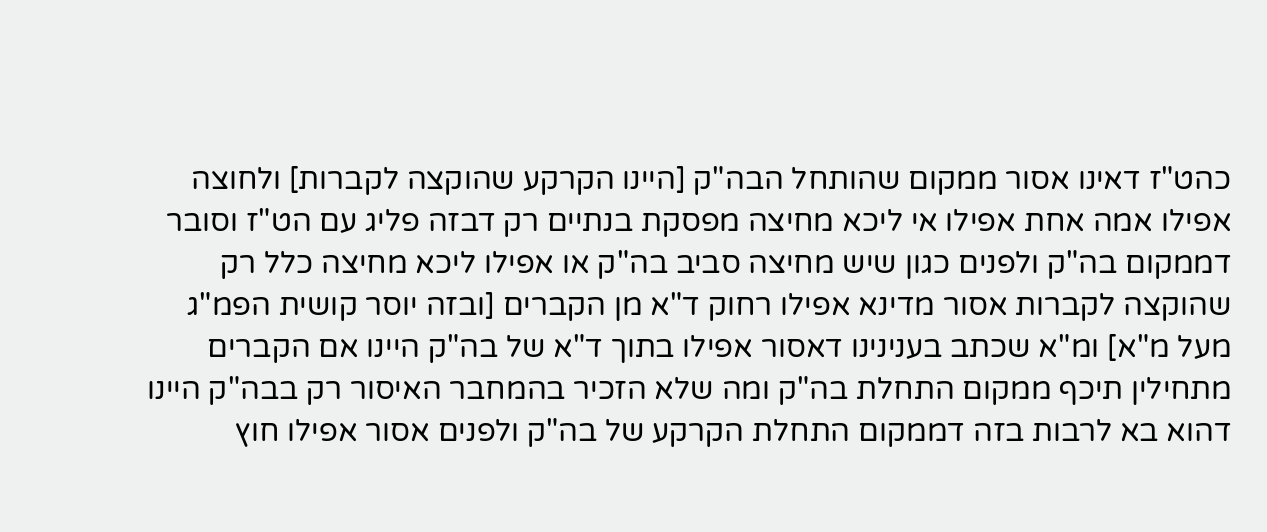כהט"ז דאינו אסור ממקום שהותחל הבה"ק [היינו הקרקע שהוקצה לקברות] ולחוצה אפילו אמה אחת אפילו אי ליכא מחיצה מפסקת בנתיים רק דבזה פליג עם הט"ז וסובר דממקום בה"ק ולפנים כגון שיש מחיצה סביב בה"ק או אפילו ליכא מחיצה כלל רק שהוקצה לקברות אסור מדינא אפילו רחוק ד"א מן הקברים [ובזה יוסר קושית הפמ"ג מעל מ"א] ומ"א שכתב בענינינו דאסור אפילו בתוך ד"א של בה"ק היינו אם הקברים מתחילין תיכף ממקום התחלת בה"ק ומה שלא הזכיר בהמחבר האיסור רק בבה"ק היינו דהוא בא לרבות בזה דממקום התחלת הקרקע של בה"ק ולפנים אסור אפילו חוץ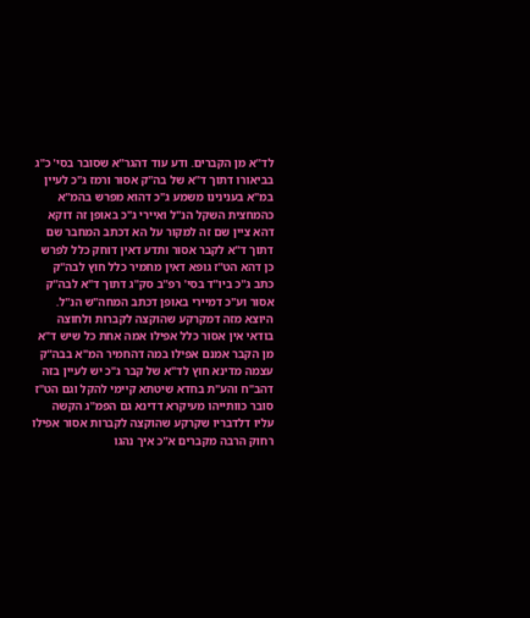לד"א מן הקברים. ודע עוד דהגר"א שסובר בסי' כ"ג בביאורו דתוך ד"א של בה"ק אסור ורמז ג"כ לעיין במ"א בענינינו משמע ג"כ דהוא מפרש בהמ"א כהמחצית השקל הנ"ל ואיירי ג"כ באופן זה דוקא דהא ציין שם זה למקור על הא דכתב המחבר שם דתוך ד"א לקבר אסור ותדע דאין דוחק כלל לפרש כן דהא הט"ז גופא דאין מחמיר כלל חוץ לבה"ק כתב ג"כ ביו"ד בסי' רפ"ב סק"ג דתוך ד"א לבה"ק אסור וע"כ דמיירי באופן דכתב המחה"ש הנ"ל. היוצא מזה דמקרקע שהוקצה לקברות ולחוצה בודאי אין אסור כלל אפילו אמה אחת כל שיש ד"א מן הקבר אמנם אפילו במה דהחמיר המ"א בבה"ק עצמה מדינא חוץ לד"א של קבר ג"כ יש לעיין בזה דהב"ח והע"ת בחדא שיטתא קיימי להקל וגם הט"ז סובר כוותייהו מעיקרא דדינא גם הפמ"ג הקשה עליו דלדבריו שקרקע שהוקצה לקברות אסור אפילו רחוק הרבה מקברים א"כ איך נהגו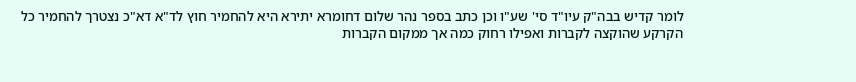לומר קדיש בבה"ק עיו"ד סי' שע"ו וכן כתב בספר נהר שלום דחומרא יתירא היא להחמיר חוץ לד"א דא"כ נצטרך להחמיר כל הקרקע שהוקצה לקברות ואפילו רחוק כמה אך ממקום הקברות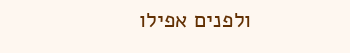ולפנים אפילו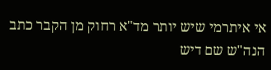אי איתרמי שיש יותר מד"א רחוק מן הקבר כתב הנה"ש שם דיש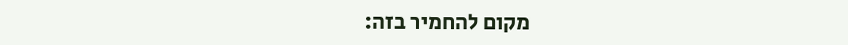מקום להחמיר בזה: